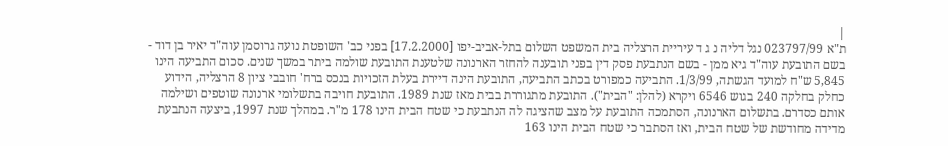|
ת"א 023797/99 נגל דליה נ ג ד עיריית הרצליה בית המשפט השלום בתל-אביב-יפו [17.2.2000] בפני כב' השופטת נועה גרוסמן עוה"ד יאיר בן דוד - בשם התובעת עוה"ד גיא ממן - בשם הנתבעת פסק דין בפני תובענה להחזר הארנונה שלטענת התובעת שולמה ביתר במשך שנים. סכום התביעה הינו 5,845 ש"ח למועד הגשתה, 1/3/99. התביעה כמפורט בכתב התביעה, התובעת הינה דיירת בעלת הזכויות בנכס ברח' חובבי ציון 8 הרצליה, הידוע כחלק בחלקה 240 בגוש 6546 ויקרא (להלן: "הבית"). התובעת מתגוררת בבית מאז שנת 1989. התובעת חויבה בתשלומי ארנונה שוטפים ושילמה אותם כסדרם. בתשלום הארנונה, הסתמכה התובעת על מצב שהציגה לה הנתבעת כי שטח הבית הינו 178 מ"ר. במהלך שנת 1997, ביצעה הנתבעת מדידה מחודשת של שטח הבית, ואז הסתבר כי שטח הבית הינו 163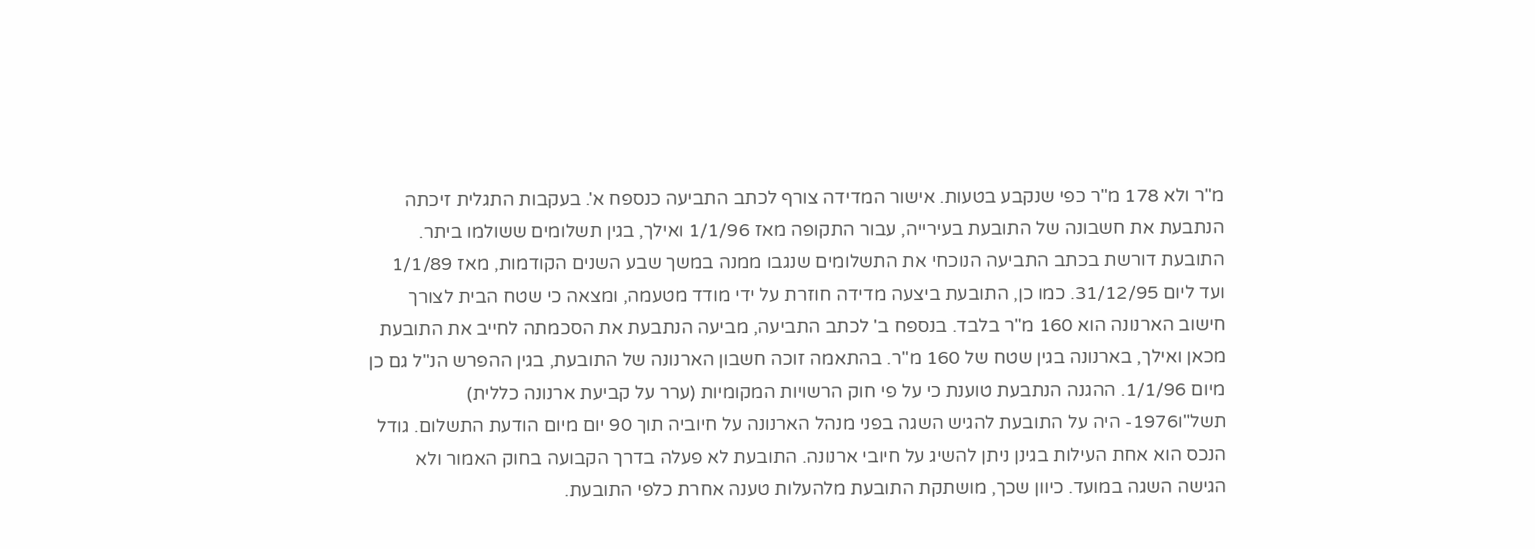מ"ר ולא 178 מ"ר כפי שנקבע בטעות. אישור המדידה צורף לכתב התביעה כנספח א'. בעקבות התגלית זיכתה הנתבעת את חשבונה של התובעת בעירייה, עבור התקופה מאז 1/1/96 ואילך, בגין תשלומים ששולמו ביתר. התובעת דורשת בכתב התביעה הנוכחי את התשלומים שנגבו ממנה במשך שבע השנים הקודמות, מאז 1/1/89 ועד ליום 31/12/95. כמו כן, התובעת ביצעה מדידה חוזרת על ידי מודד מטעמה, ומצאה כי שטח הבית לצורך חישוב הארנונה הוא 160 מ"ר בלבד. בנספח ב' לכתב התביעה, מביעה הנתבעת את הסכמתה לחייב את התובעת מכאן ואילך, בארנונה בגין שטח של 160 מ"ר. בהתאמה זוכה חשבון הארנונה של התובעת, בגין ההפרש הנ"ל גם כן מיום 1/1/96. ההגנה הנתבעת טוענת כי על פי חוק הרשויות המקומיות (ערר על קביעת ארנונה כללית) תשל"ו1976- היה על התובעת להגיש השגה בפני מנהל הארנונה על חיוביה תוך 90 יום מיום הודעת התשלום. גודל הנכס הוא אחת העילות בגינן ניתן להשיג על חיובי ארנונה. התובעת לא פעלה בדרך הקבועה בחוק האמור ולא הגישה השגה במועד. כיוון שכך, מושתקת התובעת מלהעלות טענה אחרת כלפי התובעת.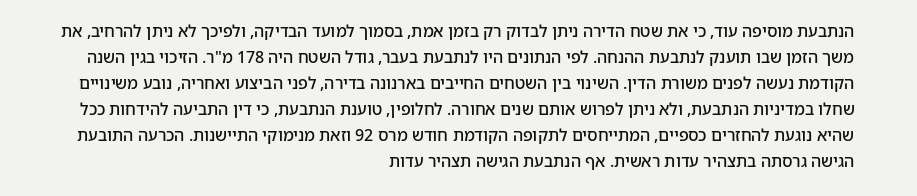הנתבעת מוסיפה עוד, כי את שטח הדירה ניתן לבדוק רק בזמן אמת, בסמוך למועד הבדיקה, ולפיכך לא ניתן להרחיב, את משך הזמן שבו תוענק לנתבעת ההנחה. לפי הנתונים היו לנתבעת בעבר, גודל השטח היה 178 מ"ר. הזיכוי בגין השנה הקודמת נעשה לפנים משורת הדין. השינוי בין השטחים החייבים בארנונה בדירה, לפני הביצוע ואחריה, נובע משינויים שחלו במדיניות הנתבעת, ולא ניתן לפרוש אותם שנים אחורה. לחלופין, טוענת הנתבעת, כי דין התביעה להידחות ככל שהיא נוגעת להחזרים כספיים, המתייחסים לתקופה הקודמת חודש מרס 92 וזאת מנימוקי התיישנות. הכרעה התובעת הגישה גרסתה בתצהיר עדות ראשית. אף הנתבעת הגישה תצהיר עדות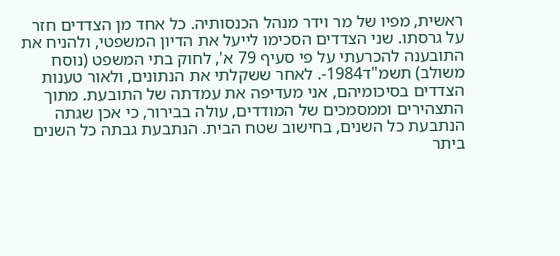ראשית, מפיו של מר וידר מנהל הכנסותיה. כל אחד מן הצדדים חזר על גרסתו. שני הצדדים הסכימו לייעל את הדיון המשפטי, ולהניח את התובענה להכרעתי על פי סעיף 79 א', לחוק בתי המשפט (נוסח משולב) תשמ"ד1984-. לאחר ששקלתי את הנתונים, ולאור טענות הצדדים בסיכומיהם, אני מעדיפה את עמדתה של התובעת. מתוך התצהירים וממסמכים של המודדים, עולה בבירור, כי אכן שגתה הנתבעת כל השנים, בחישוב שטח הבית. הנתבעת גבתה כל השנים ביתר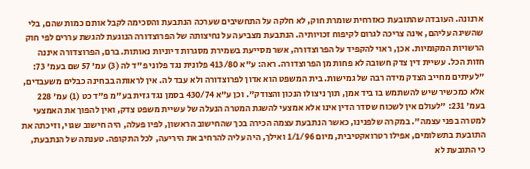ארנונה. העובדה שהתובעת כאזרחית שומרת חוק, לא חלקה על התחשיבים שערכה הנתבעת והסכימה לקבל אותם כמות שהם, בלי שהשיגה עליהם, אינה צריכה לגרום לקיפוח זכויותיה. הנתבעת מצביעה על נחיצותה של הפרוצדורה הנוגעת להגשת עררים לפי חוק הרשויות המקומיות. אכן, ראוי להקפיד על הפרוצדורה, אשר מסייעת בשמירת מסגרות דיוניות נאותות. ברם, הפרוצדורה איננה חזות הכל. עשיית דין צדק חשובה לא פחות מן הפרוצדורה. ראה: ע"א 413/80 פלונית נגד פלוני פ"ד לה (3) עמ' 57 שם בעמ' 73: "לעיתים מחייב הצדק מידה רבה של גמישות. בית המשפט הוא אדון לפרוצדורה ולא עבד לה. אין לראותה בבחינה כבלים משעבדים, אלא כמכשיר שיש להשתמש בו ביד אמן, תוך ניצולו הנכון והצודק". וכן ע"א 430/74 בסמן נגד גזית בע"מ פ"ד כט (1) עמ' 228 בעמ' 231: "לעולם אין לשכוח שסדר הדין אינו אלא אמצעי להשגת המטרה הנעלה של עשיית משפט צדק, ואין להפוך את האמצעי למטרה בפני עצמה". במקרה שלפנינו, כאשר הנתבעת עצמה הכירה בכך שהחישוב הראשון, לפיו פעלה, היה חישוב שגוי, וזיכתה את התובעת בתשלומים, אפילו רטרואקטיבית, מיום 1/1/96 ואילך, היה עליה להרחיב את היריעה, לכל התקופה. טענתה של הנתבעת, כי התובעת לא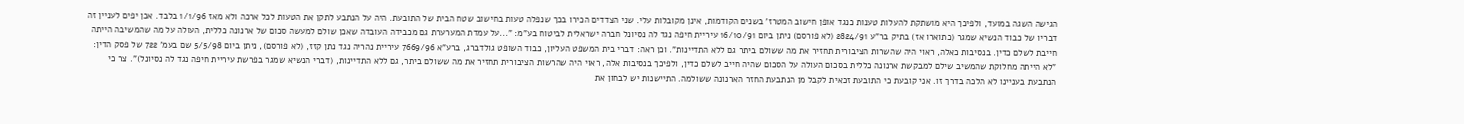הגישה השגה במועד, ולפיכך היא מושתקת להעלות טענות כנגד אופן חישוב המטרז' בשנים הקודמות, אינן מקובלות עלי. שני הצדדים הכירו בכך שנפלה טעות בחישוב שטח הבית של התובעת. היה על הנתבע לתקן את הטעות לכל ארכה ולא מאז 1/1/96 בלבד. אכן יפים לעניין זה דבריו של כבוד הנשיא שמגר (כתוארו אז) בתיק בר"ע 2824/91 (לא פורסם) ניתן ביום 16/10/91 עיריית חיפה נגד לה נסיונל חברה ישראלית לביטוח בע"מ: "...על עמדת המערערת גם מכבידה העובדה שאכן שולם למעשה סכום של ארנונה כללית, העולה על מה שהמשיבה הייתה חייבת לשלם כדין. בנסיבות כאלה, ראוי היה שהשרות הציבורית תחזיר את מה ששולם ביתר גם ללא התדיינות". וכן ראה: דברי בית המשפט העליון, כבוד השופט גולדברג, ברע"א 7669/96 עיריית נהריה נגד נתן קזז, (לא פורסם), ניתן ביום 5/5/98 שם בעמ' 722 של פסק הדין: "לא הייתה מחלוקת שהמשיב שילם למבקשת ארנונה כללית בסכום העולה על הסכום שהיה חייב לשלם כדין, ולפיכך בנסיבות אלה, ראוי היה שהרשות הציבורית תחזיר את מה ששולם ביתר, גם ללא התדיינות, (דברי הנשיא שמגר בפרשת עיריית חיפה נגד לה נסיונל)". צר כי הנתבעת בעניינו לא הלכה בדרך זו. אני קובעת כי התובעת זכאית לקבל מן הנתבעת החזר הארנונה ששולמה. התיישנות יש לבחון את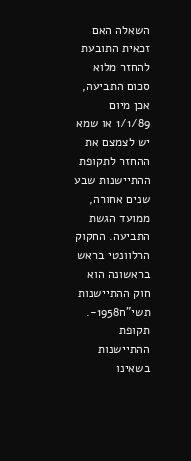השאלה האם זכאית התובעת להחזר מלוא סכום התביעה, אכן מיום 1/1/89 או שמא יש לצמצם את ההחזר לתקופת ההתיישנות שבע שנים אחורה, ממועד הגשת התביעה. החקוק הרלוונטי בראש בראשונה הוא חוק ההתיישנות תשי"ח1958-. תקופת ההתיישנות בשאינו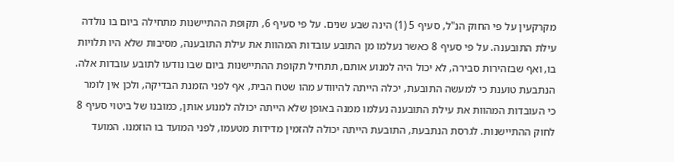מקרקעין על פי החוק הנ"ל, סעיף 5 (1) הינה שבע שנים. על פי סעיף 6, תקופת ההתיישנות מתחילה ביום בו נולדה עילת התובענה. על פי סעיף 8 כאשר נעלמו מן התובע עובדות המהוות את עילת התובענה, מסיבות שלא היו תלויות בו, ואף שבזהירות סבירה, לא יכול היה למנוע אותם, תתחיל תקופת ההתיישנות ביום שבו נודעו לתובע עובדות אלה. הנתבעת טוענת כי למעשה התובעת, יכלה הייתה להיוודע מהו שטח הבית, אף לפני הזמנת הבדיקה, ולכן אין לומר כי העובדות המהוות את עילת התובענה נעלמו ממנה באופן שלא הייתה יכולה למנוע אותן, כמובנו של ביטוי סעיף 8 לחוק ההתיישנות. לגרסת הנתבעת, התובעת הייתה יכולה להזמין מדידות מטעמו, לפני המועד בו הוזמנו. המועד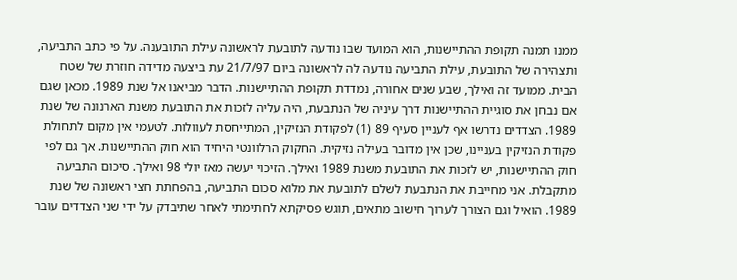ממנו תמנה תקופת ההתיישנות, הוא המועד שבו נודעה לתובעת לראשונה עילת התובענה. על פי כתב התביעה, ותצהירה של התובעת, עילת התביעה נודעה לה לראשונה ביום 21/7/97 עת ביצעה מדידה חוזרת של שטח הבית. ממועד זה ואילך, שבע שנים אחורה, נמדדת תקופת ההתיישנות. הדבר מביאנו אל שנת 1989. מכאן שגם אם נבחן את סוגיית ההתיישנות דרך עיניה של הנתבעת, היה עליה לזכות את התובעת משנת הארנונה של שנת 1989. הצדדים נדרשו אף לעניין סעיף 89 (1) לפקודת הנזיקין, המתייחסת לעוולות. לטעמי אין מקום לתחולת פקודת הנזיקין בעניינו, שכן אין מדובר בעילה נזיקית. החקוק הרלוונטי היחיד הוא חוק ההתיישנות. אך גם לפי חוק ההתיישנות, יש לזכות את התובעת משנת 1989 ואילך. הזיכוי יעשה מאז יולי 98 ואילך. סיכום התביעה מתקבלת. אני מחייבת את הנתבעת לשלם לתובעת את מלוא סכום התביעה, בהפחתת חצי ראשונה של שנת 1989. הואיל וגם הצורך לערוך חישוב מתאים, תוגש פסיקתא לחתימתי לאחר שתיבדק על ידי שני הצדדים עובר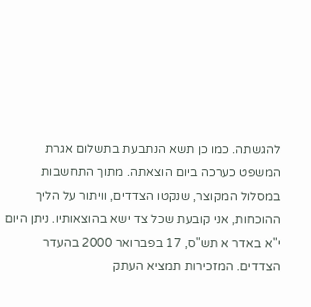להגשתה. כמו כן תשא הנתבעת בתשלום אגרת המשפט כערכה ביום הוצאתה. מתוך התחשבות במסלול המקוצר, שנקטו הצדדים, וויתור על הליך ההוכחות, אני קובעת שכל צד ישא בהוצאותיו. ניתן היום י"א באדר א תש"ס, 17 בפברואר 2000 בהעדר הצדדים. המזכירות תמציא העתק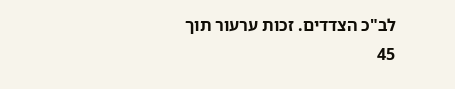לב"כ הצדדים. זכות ערעור תוך 45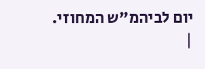יום לביהמ"ש המחוזי.
|